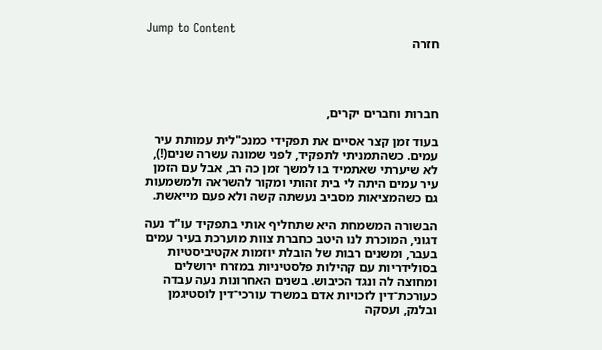Jump to Content
חזרה




חברות וחברים יקרים,

בעוד זמן קצר אסיים את תפקידי כמנכ"לית עמותת עיר עמים. כשהתמניתי לתפקיד, לפני שמונה עשרה שנים(!), לא שיערתי שאתמיד בו למשך זמן כה רב, אבל עם הזמן עיר עמים היתה לי בית זהותי ומקור להשראה ולמשמעות גם כשהמציאות מסביב נעשתה קשה ולא פעם מייאשת.

הבשורה המשמחת היא שתחליף אותי בתפקיד עו"ד נעה דגוני, המוכרת לנו היטב כחברת צוות מוערכת בעיר עמים בעבר, ומשנים רבות של הובלת יוזמות אקטיביסטיות בסולידריות עם קהילות פלסטיניות במזרח ירושלים ומחוצה לה ונגד הכיבוש. בשנים האחרונות נעה עבדה כעורכת־דין לזכויות אדם במשרד עורכי־דין לוסטיגמן ובלנק, ועסקה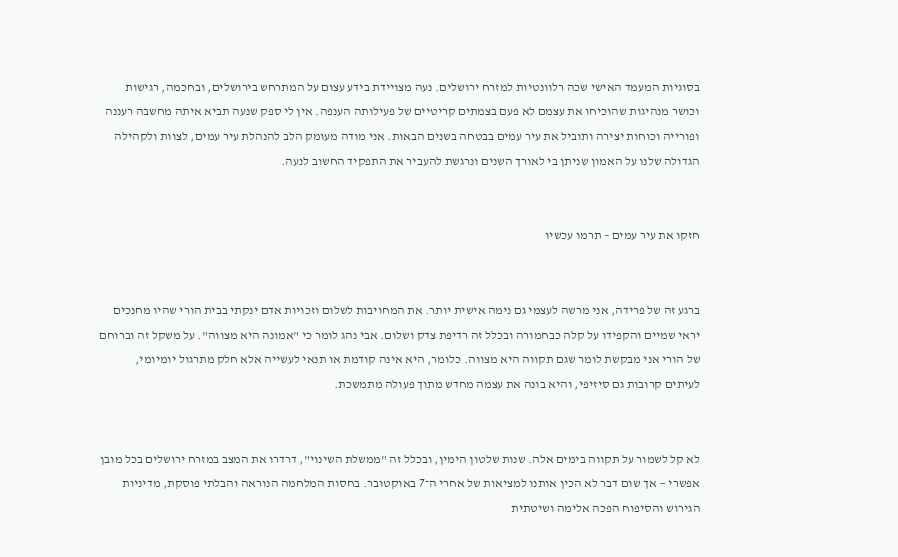בסוגיות המעמד האישי שכה רלוונטיות למזרח ירושלים. נעה מצויידת בידע עצום על המתרחש בירושלים, ובחכמה, רגישות וכושר מנהיגות שהוכיחו את עצמם לא פעם בצמתים קריטיים של פעילותה הענפה. אין לי ספק שנעה תביא איתה מחשבה רעננה ופורייה וכוחות יצירה ותוביל את עיר עמים בבטחה בשנים הבאות. אני מודה מעומק הלב להנהלת עיר עמים, לצוות ולקהילה הגדולה שלנו על האמון שניתן בי לאורך השנים ונרגשת להעביר את התפקיד החשוב לנעה.


חזקו את עיר עמים – תרמו עכשיו


ברגע זה של פרידה, אני מרשה לעצמי גם נימה אישית יותר. את המחויבות לשלום וזכויות אדם ינקתי בבית הורי שהיו מחנכים יראי שמיים והקפידו על קלה כבחמורה ובכלל זה רדיפת צדק ושלום. אבי נהג לומר כי "אמונה היא מצווה". על משקל זה וברוחם של הורי אני מבקשת לומר שגם תקווה היא מצווה. כלומר, היא אינה קודמת או תנאי לעשייה אלא חלק מתרגול יומיומי, לעיתים קרובות גם סיזיפי, והיא בונה את עצמה מחדש מתוך פעולה מתמשכת.


לא קל לשמור על תקווה בימים אלה. שנות שלטון הימין, ובכלל זה "ממשלת השינוי", דרדרו את המצב במזרח ירושלים בכל מובן אפשרי — אך שום דבר לא הכין אותנו למציאות של אחרי ה־7 באוקטובר. בחסות המלחמה הנוראה והבלתי פוסקת, מדיניות הגירוש והסיפוח הפכה אלימה ושיטתית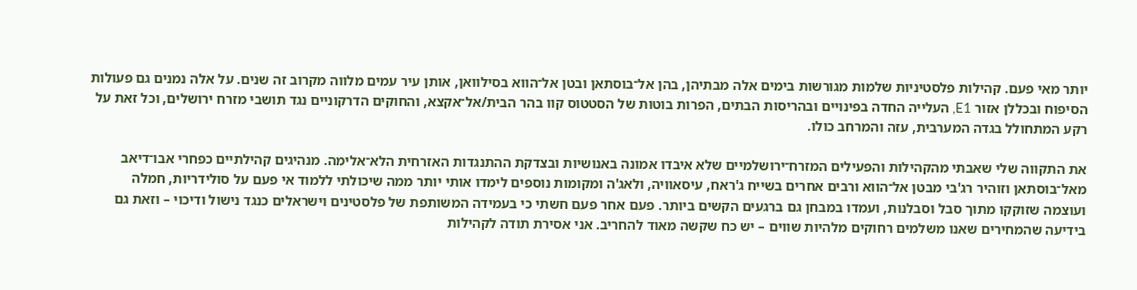יותר מאי פעם. קהילות פלסטיניות שלמות מגורשות בימים אלה מבתיהן, בהן אל־בוסתאן ובטן אל־הווא בסילוואן, אותן עיר עמים מלווה מקרוב זה שנים. על אלה נמנים גם פעולות הסיפוח ובכללן אזור E1, העלייה החדה בפינויים ובהריסות הבתים, הפרות בוטות של הסטטוס קוו בהר הבית/אל־אקצא, והחוקים הדרקוניים נגד תושבי מזרח ירושלים, וכל זאת על רקע המתחולל בגדה המערבית, עזה והמרחב כולו.

את התקווה שלי שאבתי מהקהילות והפעילים המזרח־ירושלמיים שלא איבדו אמונה באנושיות ובצדקת ההתנגדות האזרחית הלא־אלימה. מנהיגים קהילתיים כפחרי אבו־דיאב מאל־בוסתאן וזוהיר רג'בי מבטן אל־הווא ורבים אחרים בשייח ג'ראח, עיסאוויה, ולאג'ה ומקומות נוספים לימדו אותי יותר ממה שיכולתי ללמוד אי פעם על סולידריות, חמלה ועוצמה שזוקקו מתוך סבל וסבלנות, ועמדו במבחן גם ברגעים הקשים ביותר. פעם אחר פעם חשתי כי בעמידה המשותפת של פלסטינים וישראלים כנגד נישול ודיכוי – וזאת גם בידיעה שהמחירים שאנו משלמים רחוקים מלהיות שווים – יש כח שקשה מאוד להחריב. אני אסירת תודה לקהילות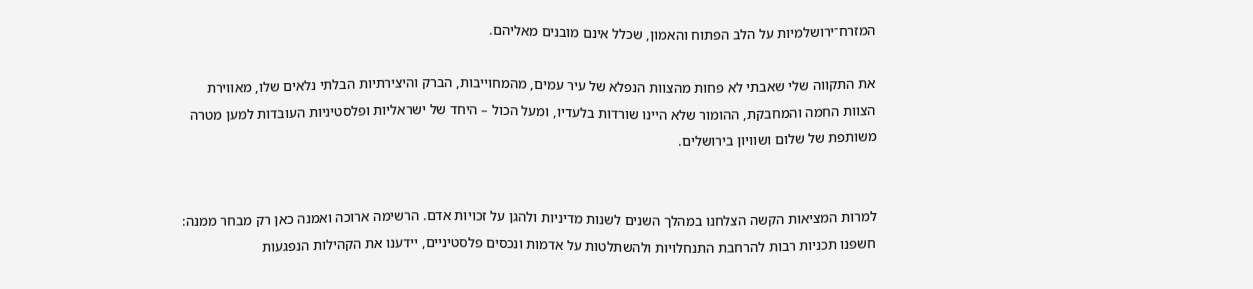המזרח־ירושלמיות על הלב הפתוח והאמון, שכלל אינם מובנים מאליהם.

את התקווה שלי שאבתי לא פחות מהצוות הנפלא של עיר עמים, מהמחוייבות, הברק והיצירתיות הבלתי נלאים שלו, מאווירת הצוות החמה והמחבקת, ההומור שלא היינו שורדות בלעדיו, ומעל הכול – היחד של ישראליות ופלסטיניות העובדות למען מטרה משותפת של שלום ושוויון בירושלים.


למרות המציאות הקשה הצלחנו במהלך השנים לשנות מדיניות ולהגן על זכויות אדם. הרשימה ארוכה ואמנה כאן רק מבחר ממנה: חשפנו תכניות רבות להרחבת התנחלויות ולהשתלטות על אדמות ונכסים פלסטיניים, יידענו את הקהילות הנפגעות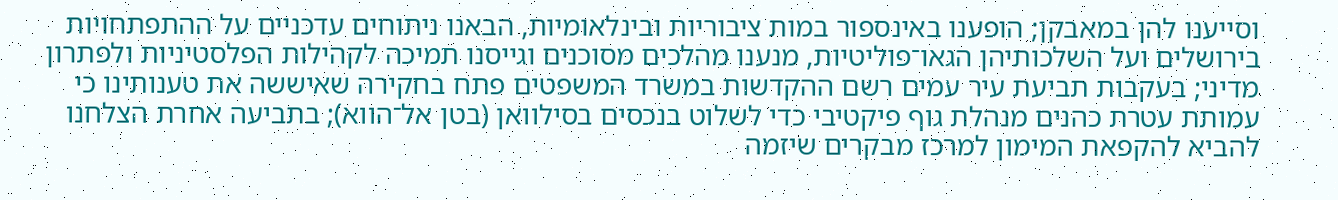וסייענו להן במאבקן; הופענו באינספור במות ציבוריות ובינלאומיות, הבאנו ניתוחים עדכניים על ההתפתחויות בירושלים ועל השלכותיהן הגאו־פוליטיות, מנענו מהלכים מסוכנים וגייסנו תמיכה לקהילות הפלסטיניות ולפתרון מדיני; בעקבות תביעת עיר עמים רשם ההקדשות במשרד המשפטים פתח בחקירה שאיששה את טענותינו כי עמותת עטרת כהנים מנהלת גוף פיקטיבי כדי לשלוט בנכסים בסילוואן (בטן אל־הווא); בתביעה אחרת הצלחנו להביא להקפאת המימון למרכז מבקרים שיזמה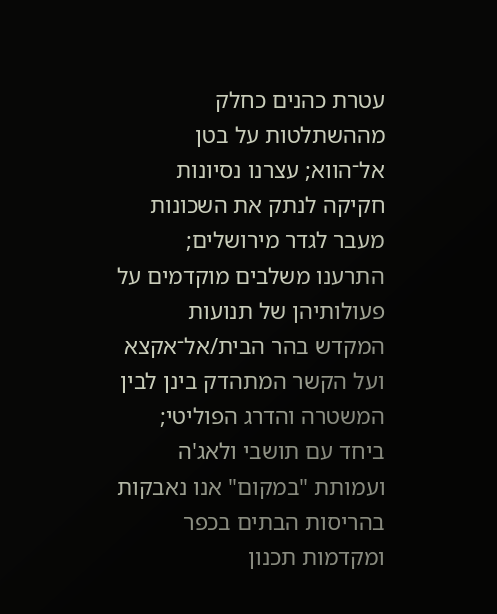עטרת כהנים כחלק מההשתלטות על בטן אל־הווא; עצרנו נסיונות חקיקה לנתק את השכונות מעבר לגדר מירושלים; התרענו משלבים מוקדמים על פעולותיהן של תנועות המקדש בהר הבית/אל־אקצא ועל הקשר המתהדק בינן לבין המשטרה והדרג הפוליטי; ביחד עם תושבי ולאג'ה ועמותת "במקום" אנו נאבקות בהריסות הבתים בכפר ומקדמות תכנון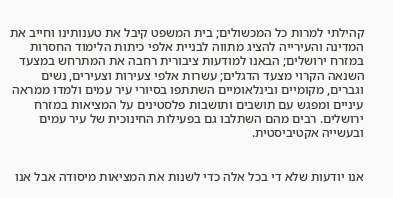קהילתי למרות כל המכשולים; בית המשפט קיבל את טענותינו וחייב את המדינה והעירייה להציג מתווה לבניית אלפי כיתות הלימוד החסרות במזרח ירושלים; הבאנו למודעות ציבורית רחבה את המתרחש במצעד השנאה הקרוי מצעד הדגלים; עשרות אלפי צעירות וצעירים, נשים וגברים, מקומיים ובינלאומיים השתתפו בסיורי עיר עמים ולמדו ממראה עיניים ומפגש עם תושבים ותושבות פלסטינים על המציאות במזרח ירושלים. רבים מהם השתלבו גם בפעילות החינוכית של עיר עמים ובעשייה אקטיביסטית.


אנו יודעות שלא די בכל אלה כדי לשנות את המציאות מיסודה אבל אנו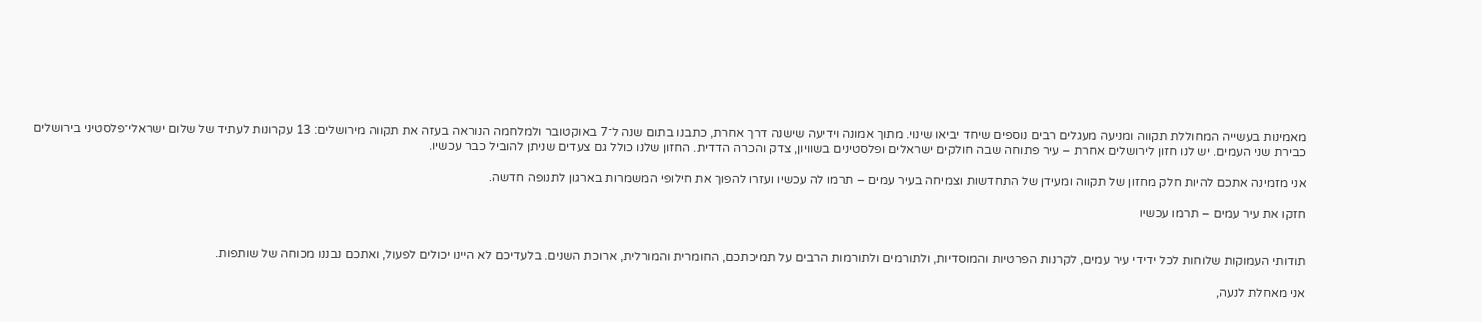מאמינות בעשייה המחוללת תקווה ומניעה מעגלים רבים נוספים שיחד יביאו שינוי. מתוך אמונה וידיעה שישנה דרך אחרת, כתבנו בתום שנה ל־7 באוקטובר ולמלחמה הנוראה בעזה את תקווה מירושלים: 13 עקרונות לעתיד של שלום ישראלי־פלסטיני בירושלים כבירת שני העמים. יש לנו חזון לירושלים אחרת – עיר פתוחה שבה חולקים ישראלים ופלסטינים בשוויון, צדק והכרה הדדית. החזון שלנו כולל גם צעדים שניתן להוביל כבר עכשיו.

אני מזמינה אתכם להיות חלק מחזון של תקווה ומעידן של התחדשות וצמיחה בעיר עמים – תרמו לה עכשיו ועזרו להפוך את חילופי המשמרות בארגון לתנופה חדשה.

חזקו את עיר עמים – תרמו עכשיו


תודותי העמוקות שלוחות לכל ידידי עיר עמים, לקרנות הפרטיות והמוסדיות, ולתורמים ולתורמות הרבים על תמיכתכם, החומרית והמורלית, ארוכת השנים. בלעדיכם לא היינו יכולים לפעול, ואתכם נבננו מכוחה של שותפות.

אני מאחלת לנעה,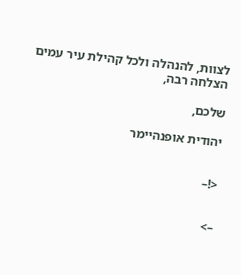לצוות, להנהלה ולכל קהילת עיר עמים הצלחה רבה,

שלכם,

יהודית אופנהיימר


<!–


–>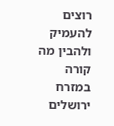רוצים להעמיק ולהבין מה קורה במזרח ירושלים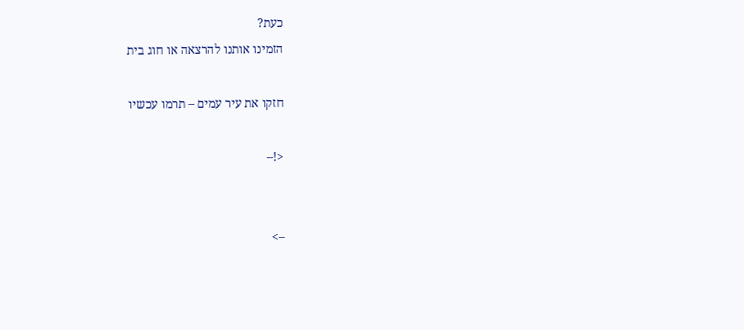כעת?
הזמינו אותנו להרצאה או חוג בית

חזקו את עיר עמים – תרמו עכשיו

<!–


–>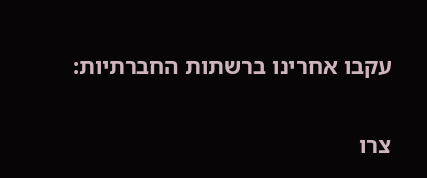עקבו אחרינו ברשתות החברתיות:


צרו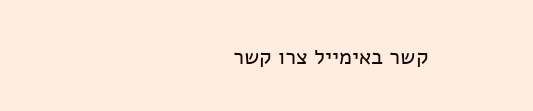קשר באימייל צרו קשר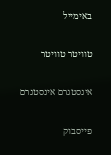באימייל

טוויטר טוויטר

אינסטגרם אינסטגרם

פייסבוק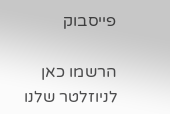פייסבוק

הרשמו כאן לניוזלטר שלנו